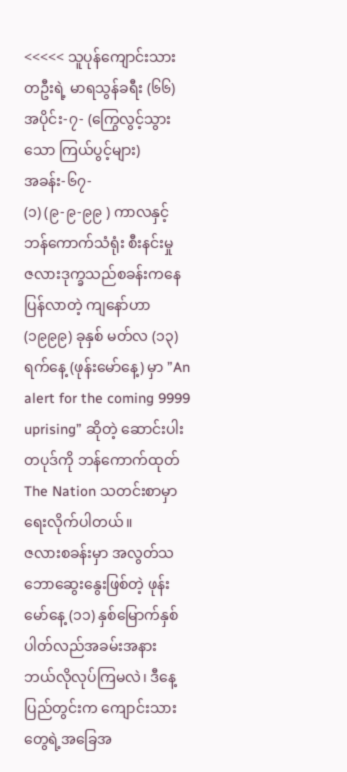<<<<< သူပုန်ကျောင်းသားတဦးရဲ့ မာရသွန်ခရီး (၆၆)
အပိုင်း-၇- (ကြွေလွင့်သွားသော ကြယ်ပွင့်များ)
အခန်း-၆၇-
(၁) (၉-၉-၉၉ ) ကာလနှင့် ဘန်ကောက်သံရုံး စီးနင်းမှု
ဇလားဒုက္ခသည်စခန်းကနေပြန်လာတဲ့ ကျနော်ဟာ (၁၉၉၉) ခုနှစ် မတ်လ (၁၃) ရက်နေ့ (ဖုန်းမော်နေ့) မှာ ”An alert for the coming 9999 uprising” ဆိုတဲ့ ဆောင်းပါးတပုဒ်ကို ဘန်ကောက်ထုတ် The Nation သတင်းစာမှာ ရေးလိုက်ပါတယ်။
ဇလားစခန်းမှာ အလွတ်သဘောဆွေးနွေးဖြစ်တဲ့ ဖုန်းမော်နေ့ (၁၁) နှစ်မြောက်နှစ်ပါတ်လည်အခမ်းအနား ဘယ်လိုလုပ်ကြမလဲ၊ ဒီနေ့ ပြည်တွင်းက ကျောင်းသားတွေရဲ့အခြေအ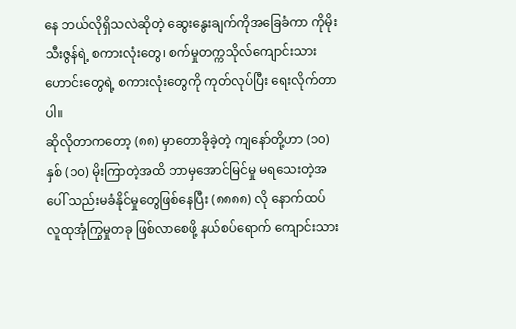နေ ဘယ်လိုရှိသလဲဆိုတဲ့ ဆွေးနွေးချက်ကိုအခြေခံကာ ကိုမိုးသီးဇွန်ရဲ့ စကားလုံးတွေ၊ စက်မှုတက္ကသိုလ်ကျောင်းသားဟောင်းတွေရဲ့ စကားလုံးတွေကို ကုတ်လုပ်ပြီး ရေးလိုက်တာပါ။
ဆိုလိုတာကတော့ (၈၈) မှာတောခိုခဲ့တဲ့ ကျနော်တို့ဟာ (၁၀) နှစ် (၁၀) မိုးကြာတဲ့အထိ ဘာမှအောင်မြင်မှု မရသေးတဲ့အပေါ် သည်းမခံနိုင်မှုတွေဖြစ်နေပြီး (၈၈၈၈) လို နောက်ထပ် လူထုအုံကြွမှုတခု ဖြစ်လာစေဖို့ နယ်စပ်ရောက် ကျောင်းသား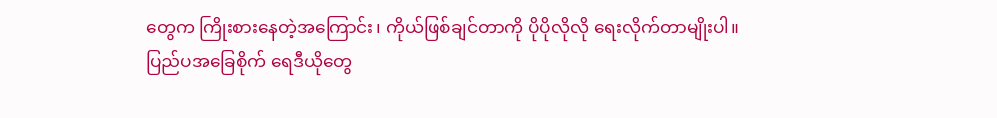တွေက ကြိုးစားနေတဲ့အကြောင်း၊ ကိုယ်ဖြစ်ချင်တာကို ပိုပိုလိုလို ရေးလိုက်တာမျိုးပါ။
ပြည်ပအခြေစိုက် ရေဒီယိုတွေ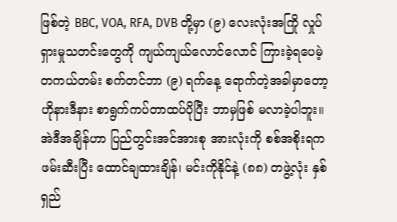ဖြစ်တဲ့ BBC, VOA, RFA, DVB တို့မှာ (၉) လေးလုံးအကြို လှုပ်ရှားမှုသတင်းတွေကို ကျယ်ကျယ်လောင်လောင် ကြားခဲ့ရပေမဲ့ တကယ်တမ်း စက်တင်ဘာ (၉) ရက်နေ့ ရောက်တဲ့အခါမှာတော့ ဟိုနားဒီနား စာရွက်ကပ်တာထပ်ပိုပြီး ဘာမှဖြစ် မလာခဲ့ပါဘူး။
အဲဒီအချိန်ဟာ ပြည်တွင်းအင်အားစု အားလုံးကို စစ်အစိုးရက ဖမ်းဆီးပြီး ထောင်ချထားချိန်၊ မင်းကိုနိုင်နဲ့ (၈၈) တဖွဲ့လုံး နှစ်ရှည်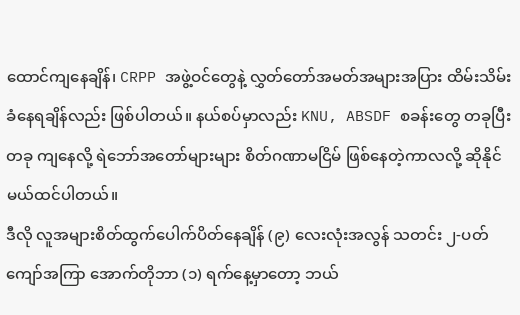ထောင်ကျနေချိန်၊ CRPP အဖွဲ့ဝင်တွေနဲ့ လွှတ်တော်အမတ်အများအပြား ထိမ်းသိမ်းခံနေရချိန်လည်း ဖြစ်ပါတယ်။ နယ်စပ်မှာလည်း KNU, ABSDF စခန်းတွေ တခုပြီးတခု ကျနေလို့ ရဲဘော်အတော်များများ စိတ်ဂဏာမငြိမ် ဖြစ်နေတဲ့ကာလလို့ ဆိုနိုင်မယ်ထင်ပါတယ်။
ဒီလို လူအများစိတ်ထွက်ပေါက်ပိတ်နေချိန် (၉) လေးလုံးအလွန် သတင်း ၂-ပတ်ကျော်အကြာ အောက်တိုဘာ (၁) ရက်နေ့မှာတော့ ဘယ်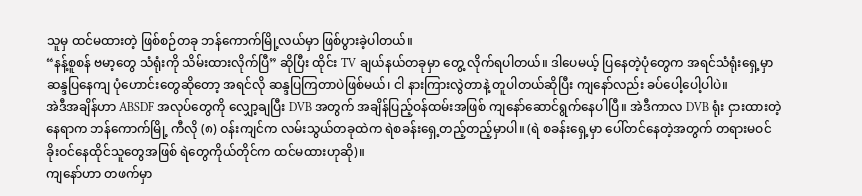သူမှ ထင်မထားတဲ့ ဖြစ်စဉ်တခု ဘန်ကောက်မြို့လယ်မှာ ဖြစ်ပွားခဲ့ပါတယ်။
“နန့်စူစန် ဗမာ့တွေ သံရုံးကို သိမ်းထားလိုက်ပြီ” ဆိုပြီး ထိုင်း TV ချယ်နယ်တခုမှာ တွေ့ လိုက်ရပါတယ်။ ဒါပေမယ့် ပြနေတဲ့ပုံတွေက အရင်သံရုံးရှေ့မှာ ဆန္ဒပြနေကျ ပုံဟောင်းတွေဆိုတော့ အရင်လို ဆန္ဒပြကြတာပဲဖြစ်မယ်၊ ငါ နားကြားလွဲတာနဲ့ တူပါတယ်ဆိုပြီး ကျနော်လည်း ခပ်ပေါ့ပေါ့ပါပဲ။
အဲဒီအချိန်ဟာ ABSDF အလုပ်တွေကို လျှော့ချပြီး DVB အတွက် အချိန်ပြည့်ဝန်ထမ်းအဖြစ် ကျနော်ဆောင်ရွက်နေပါပြီ။ အဲဒီကာလ DVB ရုံး ငှားထားတဲ့နေရာက ဘန်ကောက်မြို့ ကီလို (၈) ဝန်းကျင်က လမ်းသွယ်တခုထဲက ရဲစခန်းရှေ့တည့်တည့်မှာပါ။ (ရဲ စခန်းရှေ့မှာ ပေါ်တင်နေတဲ့အတွက် တရားမဝင်ခိုးဝင်နေထိုင်သူတွေအဖြစ် ရဲတွေကိုယ်တိုင်က ထင်မထားဟုဆို)။
ကျနော်ဟာ တဖက်မှာ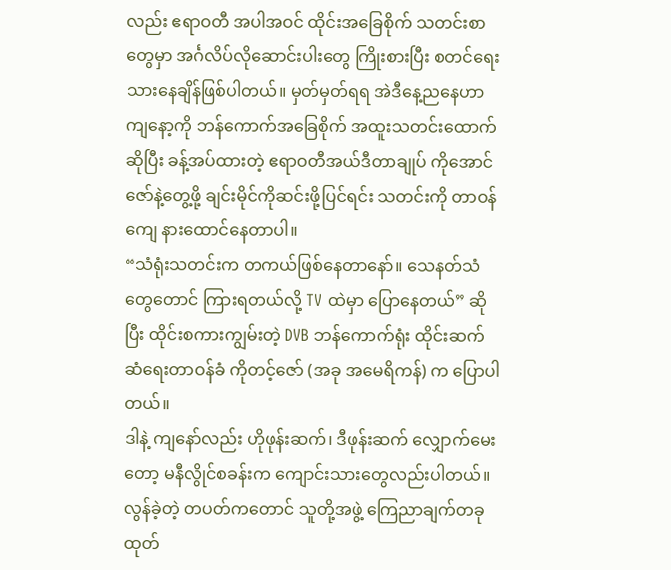လည်း ဧရာဝတီ အပါအဝင် ထိုင်းအခြေစိုက် သတင်းစာတွေမှာ အင်္ဂလိပ်လိုဆောင်းပါးတွေ ကြိုးစားပြီး စတင်ရေးသားနေချိန်ဖြစ်ပါတယ်။ မှတ်မှတ်ရရ အဲဒီနေ့ညနေဟာ ကျနော့ကို ဘန်ကောက်အခြေစိုက် အထူးသတင်းထောက်ဆိုပြီး ခန့်အပ်ထားတဲ့ ဧရာဝတီအယ်ဒီတာချုပ် ကိုအောင်ဇော်နဲ့တွေ့ဖို့ ချင်းမိုင်ကိုဆင်းဖို့ပြင်ရင်း သတင်းကို တာဝန်ကျေ နားထောင်နေတာပါ။
“သံရုံးသတင်းက တကယ်ဖြစ်နေတာနော်။ သေနတ်သံတွေတောင် ကြားရတယ်လို့ TV ထဲမှာ ပြောနေတယ်” ဆိုပြီး ထိုင်းစကားကျွမ်းတဲ့ DVB ဘန်ကောက်ရုံး ထိုင်းဆက်ဆံရေးတာဝန်ခံ ကိုတင့်ဇော် (အခု အမေရိကန်) က ပြောပါတယ်။
ဒါနဲ့ ကျနော်လည်း ဟိုဖုန်းဆက်၊ ဒီဖုန်းဆက် လျှောက်မေးတော့ မနီလွိုင်စခန်းက ကျောင်းသားတွေလည်းပါတယ်။ လွန်ခဲ့တဲ့ တပတ်ကတောင် သူတို့အဖွဲ့ ကြေညာချက်တခု ထုတ်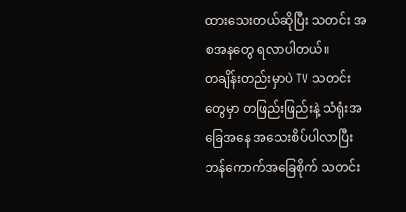ထားသေးတယ်ဆိုပြီး သတင်း အစအနတွေ ရလာပါတယ်။
တချိန်းတည်းမှာပဲ TV သတင်းတွေမှာ တဖြည်းဖြည်းနဲ့ သံရုံးအခြေအနေ အသေးစိပ်ပါလာပြီး ဘန်ကောက်အခြေစိုက် သတင်း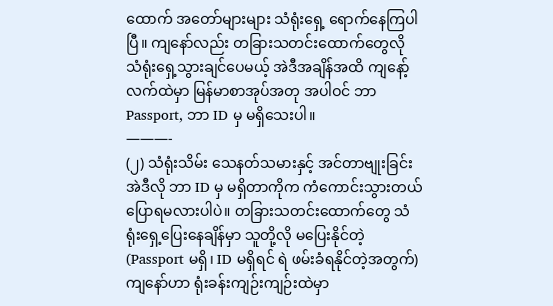ထောက် အတော်များများ သံရုံးရှေ့ ရောက်နေကြပါပြီ။ ကျနော်လည်း တခြားသတင်းထောက်တွေလို သံရုံးရှေ့သွားချင်ပေမယ့် အဲဒီအချိန်အထိ ကျနော့်လက်ထဲမှာ မြန်မာစာအုပ်အတု အပါဝင် ဘာ Passport, ဘာ ID မှ မရှိသေးပါ။
———-
(၂) သံရုံးသိမ်း သေနတ်သမားနှင့် အင်တာဗျုးခြင်း
အဲဒီလို ဘာ ID မှ မရှိတာကိုက ကံကောင်းသွားတယ် ပြောရမလားပါပဲ။ တခြားသတင်းထောက်တွေ သံရုံးရှေ့ပြေးနေချိန်မှာ သူတို့လို မပြေးနိုင်တဲ့ (Passport မရှိ၊ ID မရှိရင် ရဲ ဖမ်းခံရနိုင်တဲ့အတွက်) ကျနော်ဟာ ရုံးခန်းကျဉ်းကျဉ်းထဲမှာ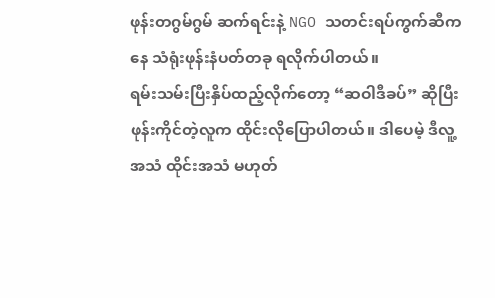ဖုန်းတဂွမ်ဂွမ် ဆက်ရင်းနဲ့ NGO သတင်းရပ်ကွက်ဆီကနေ သံရုံးဖုန်းနံပတ်တခု ရလိုက်ပါတယ်။
ရမ်းသမ်းပြီးနှိပ်ထည့်လိုက်တော့ “ဆဝါဒီခပ်” ဆိုပြီး ဖုန်းကိုင်တဲ့လူက ထိုင်းလိုပြောပါတယ်။ ဒါပေမဲ့ ဒီလူ့အသံ ထိုင်းအသံ မဟုတ်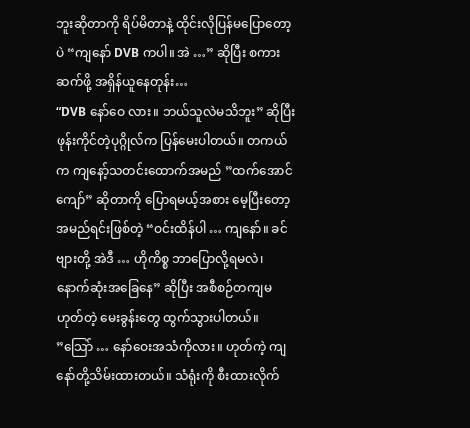ဘူးဆိုတာကို ရိပ်မိတာနဲ့ ထိုင်းလိုပြန်မပြောတော့ပဲ “ကျနော် DVB ကပါ။ အဲ …” ဆိုပြီး စကားဆက်ဖို့ အရှိန်ယူနေတုန်း…
“DVB နော်ဝေ လား။ ဘယ်သူလဲမသိဘူး” ဆိုပြီး ဖုန်းကိုင်တဲ့ပုဂ္ဂိုလ်က ပြန်မေးပါတယ်။ တကယ်က ကျနော့်သတင်းထောက်အမည် ”ထက်အောင်ကျော်” ဆိုတာကို ပြောရမယ့်အစား မေ့ပြီးတော့ အမည်ရင်းဖြစ်တဲ့ “ဝင်းထိန်ပါ … ကျနော်။ ခင်ဗျားတို့ အဲဒီ … ဟိုကိစ္စ ဘာပြောလို့ရမလဲ၊ နောက်ဆုံးအခြေနေ” ဆိုပြီး အစီစဉ်တကျမဟုတ်တဲ့ မေးခွန်းတွေ ထွက်သွားပါတယ်။
”သြော် … နော်ဝေးအသံကိုလား။ ဟုတ်ကဲ့ ကျနော်တို့သိမ်းထားတယ်။ သံရုံးကို စီးထားလိုက်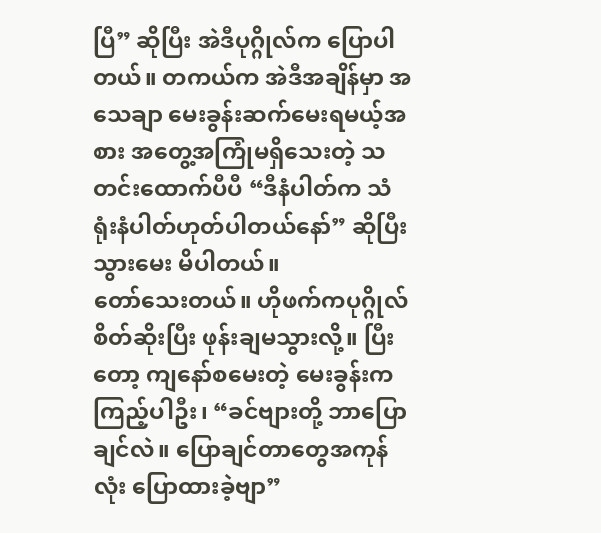ပြီ” ဆိုပြီး အဲဒီပုဂ္ဂိုလ်က ပြောပါတယ်။ တကယ်က အဲဒီအချိန်မှာ အသေချာ မေးခွန်းဆက်မေးရမယ့်အစား အတွေ့အကြုံမရှိသေးတဲ့ သတင်းထောက်ပီပီ “ဒီနံပါတ်က သံရုံးနံပါတ်ဟုတ်ပါတယ်နော်” ဆိုပြီး သွားမေး မိပါတယ်။
တော်သေးတယ်။ ဟိုဖက်ကပုဂ္ဂိုလ် စိတ်ဆိုးပြီး ဖုန်းချမသွားလို့။ ပြီးတော့ ကျနော်စမေးတဲ့ မေးခွန်းကကြည့်ပါဦး၊ “ခင်ဗျားတို့ ဘာပြောချင်လဲ။ ပြောချင်တာတွေအကုန်လုံး ပြောထားခဲ့ဗျာ”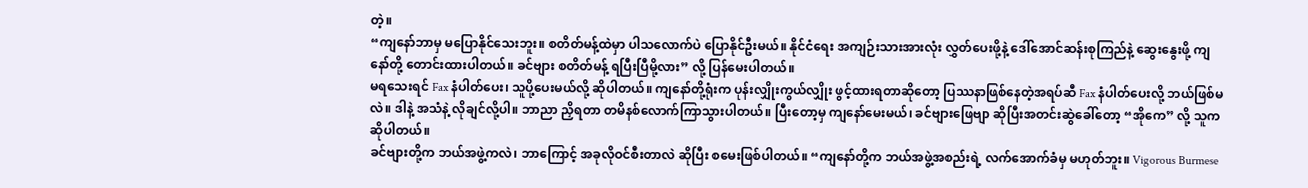တဲ့။
“ကျနော်ဘာမှ မပြောနိုင်သေးဘူး။ စတိတ်မန့်ထဲမှာ ပါသလောက်ပဲ ပြောနိုင်ဦးမယ်။ နိုင်ငံရေး အကျဉ်းသားအားလုံး လွှတ်ပေးဖို့နဲ့ ဒေါ်အောင်ဆန်းစုကြည်နဲ့ ဆွေးနွေးဖို့ ကျနော်တို့ တောင်းထားပါတယ်။ ခင်ဗျား စတိတ်မန့် ရပြီးပြီမို့လား” လို့ ပြန်မေးပါတယ်။
မရသေးရင် Fax နံပါတ်ပေး၊ သူပို့ပေးမယ်လို့ ဆိုပါတယ်။ ကျနော်တို့ရုံးက ပုန်းလျှိုးကွယ်လျှိုး ဖွင့်ထားရတာဆိုတော့ ပြဿနာဖြစ်နေတဲ့အရပ်ဆီ Fax နံပါတ်ပေးလို့ ဘယ်ဖြစ်မလဲ။ ဒါနဲ့ အသံနဲ့ လိုချင်လို့ပါ။ ဘာညာ ညှိရတာ တမိနစ်လောက်ကြာသွားပါတယ်။ ပြီးတော့မှ ကျနော်မေးမယ်၊ ခင်ဗျားဖြေဗျာ ဆိုပြီးအတင်းဆွဲခေါ်တော့ “အိုကေ” လို့ သူကဆိုပါတယ်။
ခင်ဗျားတို့က ဘယ်အဖွဲ့ကလဲ၊ ဘာကြောင့် အခုလိုဝင်စီးတာလဲ ဆိုပြီး စမေးဖြစ်ပါတယ်။ “ကျနော်တို့က ဘယ်အဖွဲ့အစည်းရဲ့ လက်အောက်ခံမှ မဟုတ်ဘူး။ Vigorous Burmese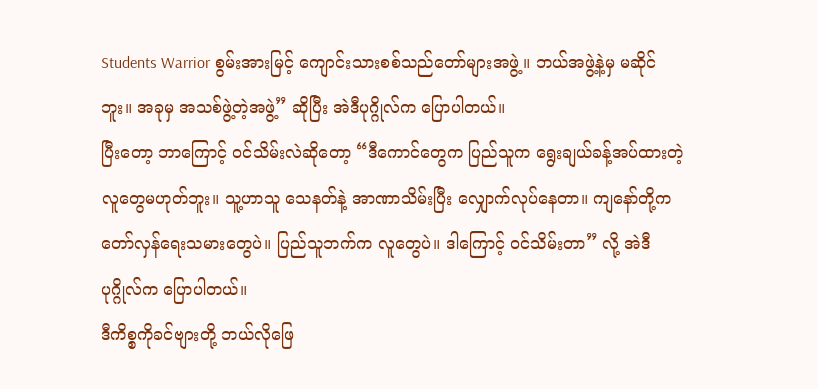Students Warrior စွမ်းအားမြင့် ကျောင်းသားစစ်သည်တော်များအဖွဲ့။ ဘယ်အဖွဲ့နဲ့မှ မဆိုင်ဘူး။ အခုမှ အသစ်ဖွဲ့တဲ့အဖွဲ့” ဆိုပြီး အဲဒီပုဂ္ဂိုလ်က ပြောပါတယ်။
ပြီးတော့ ဘာကြောင့် ဝင်သိမ်းလဲဆိုတော့ “ဒီကောင်တွေက ပြည်သူက ရွေးချယ်ခန့်အပ်ထားတဲ့ လူတွေမဟုတ်ဘူး။ သူ့ဟာသူ သေနတ်နဲ့ အာဏာသိမ်းပြီး လျှောက်လုပ်နေတာ။ ကျနော်တို့က တော်လှန်ရေးသမားတွေပဲ။ ပြည်သူဘက်က လူတွေပဲ။ ဒါကြောင့် ဝင်သိမ်းတာ” လို့ အဲဒီ ပုဂ္ဂိုလ်က ပြောပါတယ်။
ဒီကိစ္စကိုခင်ဗျားတို့ ဘယ်လိုဖြေ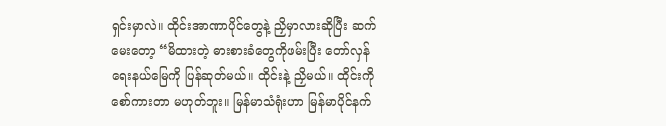ရှင်းမှာလဲ။ ထိုင်းအာဏာပိုင်တွေနဲ့ ညှိမှာလားဆိုပြီး ဆက်မေးတော့ “မိထားတဲ့ ဓားစားခံတွေကိုဖမ်းပြီး တော်လှန်ရေးနယ်မြေကို ပြန်ဆုတ်မယ်။ ထိုင်းနဲ့ ညှိမယ်။ ထိုင်းကို စော်ကားတာ မဟုတ်ဘူး။ မြန်မာသံရုံးဟာ မြန်မာပိုင်နက်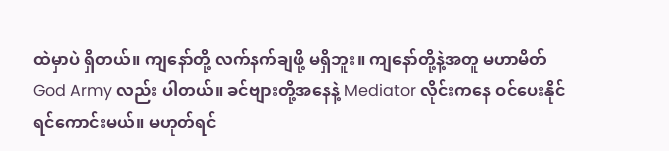ထဲမှာပဲ ရှိတယ်။ ကျနော်တို့ လက်နက်ချဖို့ မရှိဘူး။ ကျနော်တို့နဲ့အတူ မဟာမိတ် God Army လည်း ပါတယ်။ ခင်ဗျားတို့အနေနဲ့ Mediator လိုင်းကနေ ဝင်ပေးနိုင်ရင်ကောင်းမယ်။ မဟုတ်ရင်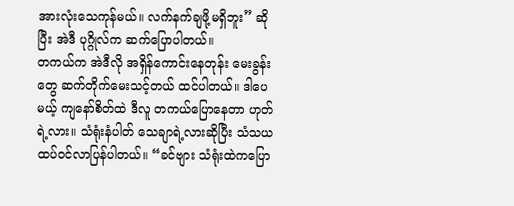အားလုံးသေကုန်မယ်။ လက်နက်ချဖို့မရှိဘူး” ဆိုပြီး အဲဒီ ပုဂ္ဂိုလ်က ဆက်ပြောပါတယ်။
တကယ်က အဲဒီလို အရှိန်ကောင်းနေတုန်း မေးခွန်းတွေ ဆက်တိုက်မေးသင့်တယ် ထင်ပါတယ်။ ဒါပေမယ့် ကျနော်စိတ်ထဲ ဒီလူ တကယ်ပြောနေတာ ဟုတ်ရဲ့လား။ သံရုံးနံပါတ် သေချာရဲ့လားဆိုပြီး သံသယ ထပ်ဝင်လာပြန်ပါတယ်။ “ခင်ဗျား သံရုံးထဲကပြော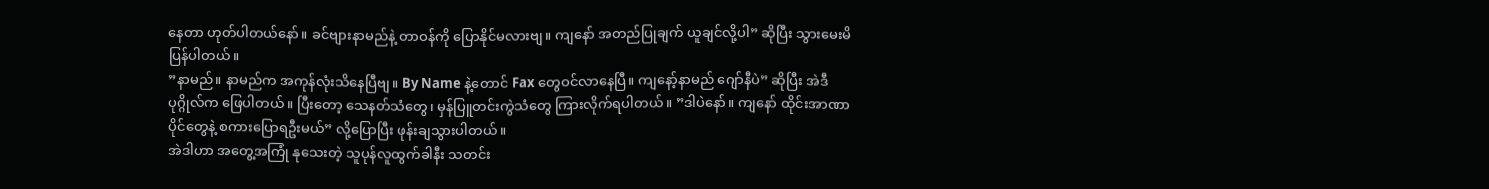နေတာ ဟုတ်ပါတယ်နော်။ ခင်ဗျားနာမည်နဲ့ တာဝန်ကို ပြောနိုင်မလားဗျ။ ကျနော် အတည်ပြုချက် ယူချင်လို့ပါ” ဆိုပြီး သွားမေးမိပြန်ပါတယ်။
”နာမည်။ နာမည်က အကုန်လုံးသိနေပြီဗျ။ By Name နဲ့တောင် Fax တွေဝင်လာနေပြီ။ ကျနော့်နာမည် ဂျော်နီပဲ” ဆိုပြီး အဲဒီပုဂ္ဂိုလ်က ဖြေပါတယ်။ ပြီးတော့ သေနတ်သံတွေ၊ မှန်ပြူတင်းကွဲသံတွေ ကြားလိုက်ရပါတယ်။ ”ဒါပဲနော်။ ကျနော် ထိုင်းအာဏာပိုင်တွေနဲ့ စကားပြောရဦးမယ်” လို့ပြောပြီး ဖုန်းချသွားပါတယ်။
အဲဒါဟာ အတွေ့အကြုံ နုသေးတဲ့ သူပုန်လူထွက်ခါနီး သတင်း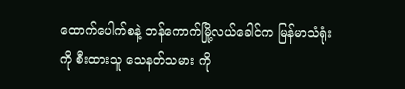ထောက်ပေါက်စနဲ့ ဘန်ကောက်မြို့လယ်ခေါင်က မြန်မာသံရုံးကို စီးထားသူ သေနတ်သမား ကို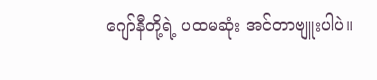ဂျော်နီတို့ရဲ့ ပထမဆုံး အင်တာဗျူးပါပဲ။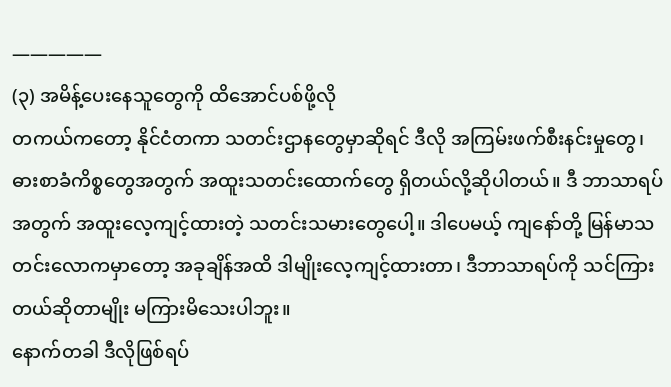—————
(၃) အမိန့်ပေးနေသူတွေကို ထိအောင်ပစ်ဖို့လို
တကယ်ကတော့ နိုင်ငံတကာ သတင်းဌာနတွေမှာဆိုရင် ဒီလို အကြမ်းဖက်စီးနင်းမှုတွေ၊ ဓားစာခံကိစ္စတွေအတွက် အထူးသတင်းထောက်တွေ ရှိတယ်လို့ဆိုပါတယ်။ ဒီ ဘာသာရပ်အတွက် အထူးလေ့ကျင့်ထားတဲ့ သတင်းသမားတွေပေါ့။ ဒါပေမယ့် ကျနော်တို့ မြန်မာသတင်းလောကမှာတော့ အခုချိန်အထိ ဒါမျိုးလေ့ကျင့်ထားတာ၊ ဒီဘာသာရပ်ကို သင်ကြားတယ်ဆိုတာမျိုး မကြားမိသေးပါဘူး။
နောက်တခါ ဒီလိုဖြစ်ရပ်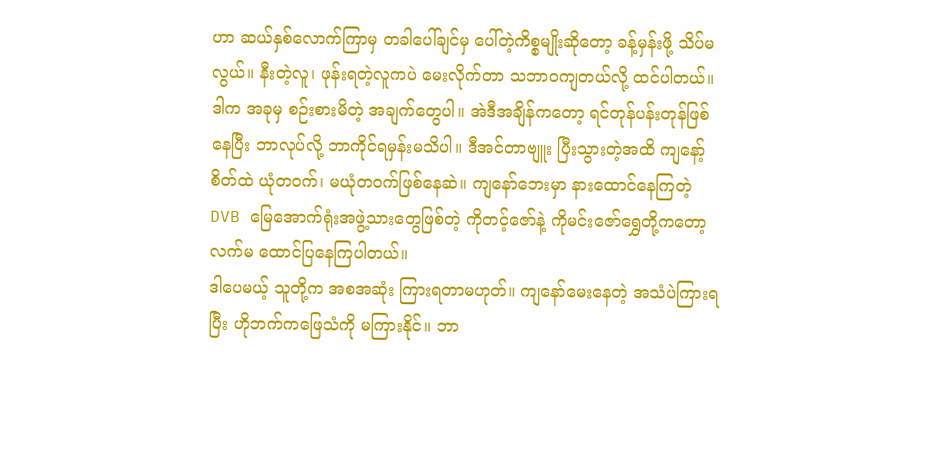ဟာ ဆယ်နှစ်လောက်ကြာမှ တခါပေါ်ချင်မှ ပေါ်တဲ့ကိစ္စမျိုးဆိုတော့ ခန့်မှန်းဖို့ သိပ်မလွယ်။ နီးတဲ့လူ၊ ဖုန်းရတဲ့လူကပဲ မေးလိုက်တာ သဘာဝကျတယ်လို့ ထင်ပါတယ်။
ဒါက အခုမှ စဉ်းစားမိတဲ့ အချက်တွေပါ။ အဲဒီအချိန်ကတော့ ရင်တုန်ပန်းတုန်ဖြစ်နေပြီး ဘာလုပ်လို့ ဘာကိုင်ရမှန်းမသိပါ။ ဒီအင်တာဗျူး ပြီးသွားတဲ့အထိ ကျနော့်စိတ်ထဲ ယုံတဝက်၊ မယုံတဝက်ဖြစ်နေဆဲ။ ကျနော်ဘေးမှာ နားထောင်နေကြတဲ့ DVB မြေအောက်ရုံးအဖွဲ့သားတွေဖြစ်တဲ့ ကိုတင့်ဇော်နဲ့ ကိုမင်းဇော်ရွှေတို့ကတော့ လက်မ ထောင်ပြနေကြပါတယ်။
ဒါပေမယ့် သူတို့က အစအဆုံး ကြားရတာမဟုတ်။ ကျနော်မေးနေတဲ့ အသံပဲကြားရပြီး ဟိုဘက်ကဖြေသံကို မကြားနိုင်။ ဘာ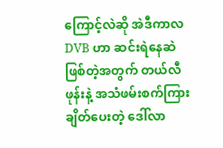ကြောင့်လဲဆို အဲဒီကာလ DVB ဟာ ဆင်းရဲနေဆဲ ဖြစ်တဲ့အတွက် တယ်လီဖုန်းနဲ့ အသံဖမ်းစက်ကြား ချိတ်ပေးတဲ့ ဒေါ်လာ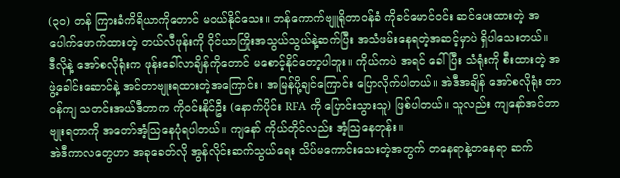(၃၀) တန် ကြားခံကိရိယာကိုတောင် မဝယ်နိုင်သေး။ ဘန်ကောက်ဗျူရိုတာဝန်ခံ ကိုခင်မောင်ဝင်း ဆင်ပေးထားတဲ့ အပေါက်ဖောက်ထားတဲ့ တယ်လီဖုန်းကို ဝိုင်ယာကြိုးအသွယ်သွယ်နဲ့ဆက်ပြီး အသံဖမ်းနေရတဲ့အဆင့်မှာပဲ ရှိပါသေးတယ်။
ဒီလိုနဲ့ အော်စလိုရုံးက ဖုန်းခေါ်လာချိန်ကိုတောင် မစောင့်နိုင်တော့ပါဘူး။ ကိုယ်ကပဲ အရင် ခေါ်ပြီး သံရုံးကို စီးထားတဲ့ အဖွဲ့ခေါင်းဆောင်နဲ့ အင်တာဗျုးရထားတဲ့အကြောင်း၊ အမြန်ပို့ချင်ကြောင်း ပြောလိုက်ပါတယ်။ အဲဒီအချိန် အော်စလိုရုံး တာဝန်ကျ သတင်းအယ်ဒီတာက ကိုဝင်းနိုင်ဦး (နောက်ပိုင်း RFA ကို ပြောင်းသွားသူ) ဖြစ်ပါတယ်။ သူလည်း ကျနော်အင်တာဗျုးရတာကို အတော်အံ့သြနေပုံရပါတယ်။ ကျနော် ကိုယ်တိုင်လည်း အံ့သြနေတုန်း။
အဲဒီကာလတွေဟာ အခုခေတ်လို အွန်လိုင်းဆက်သွယ်ရေး သိပ်မကောင်းသေးတဲ့အတွက် တနေရာနဲ့တနေရာ ဆက်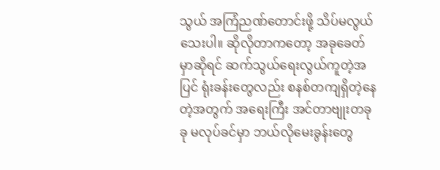သွယ် အကြံညဏ်တောင်းဖို့ သိပ်မလွယ်သေးပါ။ ဆိုလိုတာကတော့ အခုခေတ်မှာဆိုရင် ဆက်သွယ်ရေးလွယ်ကူတဲ့အပြင် ရုံးခန်းတွေလည်း စနစ်တကျရှိတဲ့နေတဲ့အတွက် အရေးကြီး အင်တာဗျုးတခုခု မလုပ်ခင်မှာ ဘယ်လိုမေးခွန်းတွေ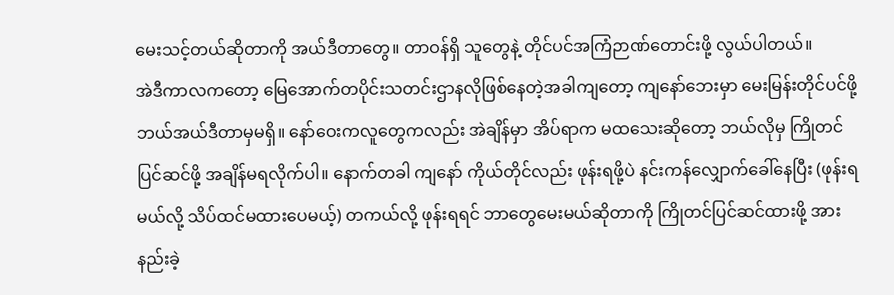မေးသင့်တယ်ဆိုတာကို အယ်ဒီတာတွေ။ တာဝန်ရှိ သူတွေနဲ့ တိုင်ပင်အကြံဉာဏ်တောင်းဖို့ လွယ်ပါတယ်။
အဲဒီကာလကတော့ မြေအောက်တပိုင်းသတင်းဌာနလိုဖြစ်နေတဲ့အခါကျတော့ ကျနော်ဘေးမှာ မေးမြန်းတိုင်ပင်ဖို့ ဘယ်အယ်ဒီတာမှမရှိ။ နော်ဝေးကလူတွေကလည်း အဲချိန်မှာ အိပ်ရာက မထသေးဆိုတော့ ဘယ်လိုမှ ကြိုတင်ပြင်ဆင်ဖို့ အချိန်မရလိုက်ပါ။ နောက်တခါ ကျနော် ကိုယ်တိုင်လည်း ဖုန်းရဖို့ပဲ နင်းကန်လျှောက်ခေါ်နေပြီး (ဖုန်းရမယ်လို့ သိပ်ထင်မထားပေမယ့်) တကယ်လို့ ဖုန်းရရင် ဘာတွေမေးမယ်ဆိုတာကို ကြိုတင်ပြင်ဆင်ထားဖို့ အားနည်းခဲ့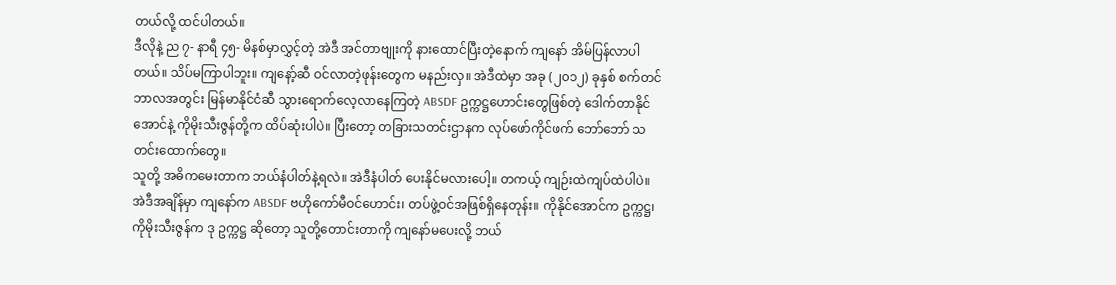တယ်လို့ ထင်ပါတယ်။
ဒီလိုနဲ့ ည ၇- နာရီ ၄၅- မိနစ်မှာလွှင့်တဲ့ အဲဒီ အင်တာဗျုးကို နားထောင်ပြီးတဲ့နောက် ကျနော် အိမ်ပြန်လာပါတယ်။ သိပ်မကြာပါဘူး။ ကျနော့်ဆီ ဝင်လာတဲ့ဖုန်းတွေက မနည်းလှ။ အဲဒီထဲမှာ အခု (၂၀၁၂) ခုနှစ် စက်တင်ဘာလအတွင်း မြန်မာနိုင်ငံဆီ သွားရောက်လေ့လာနေကြတဲ့ ABSDF ဥက္ကဋ္ဌဟောင်းတွေဖြစ်တဲ့ ဒေါက်တာနိုင်အောင်နဲ့ ကိုမိုးသီးဇွန်တို့က ထိပ်ဆုံးပါပဲ။ ပြီးတော့ တခြားသတင်းဌာနက လုပ်ဖော်ကိုင်ဖက် ဘော်ဘော် သတင်းထောက်တွေ။
သူတို့ အဓိကမေးတာက ဘယ်နံပါတ်နဲ့ရလဲ။ အဲဒီနံပါတ် ပေးနိုင်မလားပေါ့။ တကယ့် ကျဉ်းထဲကျပ်ထဲပါပဲ။ အဲဒီအချိန်မှာ ကျနော်က ABSDF ဗဟိုကော်မီဝင်ဟောင်း၊ တပ်ဖွဲ့ဝင်အဖြစ်ရှိနေတုန်း။ ကိုနိုင်အောင်က ဥက္ကဋ္ဌ၊ ကိုမိုးသီးဇွန်က ဒု ဥက္ကဋ္ဌ ဆိုတော့ သူတို့တောင်းတာကို ကျနော်မပေးလို့ ဘယ်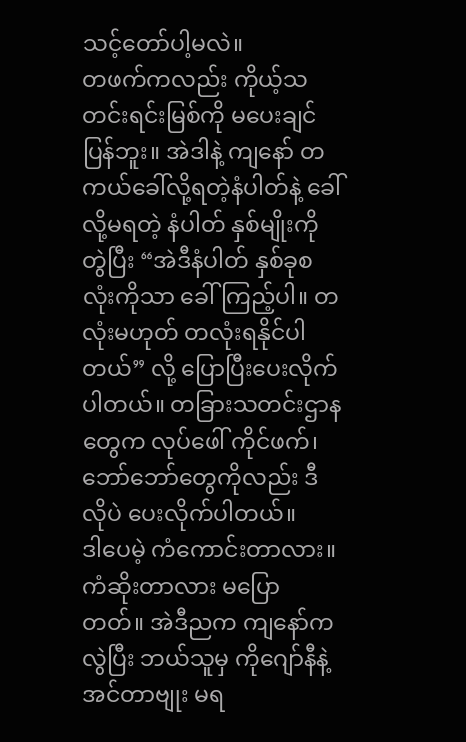သင့်တော်ပါ့မလဲ။
တဖက်ကလည်း ကိုယ့်သတင်းရင်းမြစ်ကို မပေးချင်ပြန်ဘူး။ အဲဒါနဲ့ ကျနော် တကယ်ခေါ်လို့ရတဲ့နံပါတ်နဲ့ ခေါ်လို့မရတဲ့ နံပါတ် နှစ်မျိုးကိုတွဲပြီး “အဲဒီနံပါတ် နှစ်ခုစလုံးကိုသာ ခေါ်ကြည့်ပါ။ တလုံးမဟုတ် တလုံးရနိုင်ပါတယ်” လို့ ပြောပြီးပေးလိုက်ပါတယ်။ တခြားသတင်းဌာနတွေက လုပ်ဖေါ် ကိုင်ဖက်၊ ဘော်ဘော်တွေကိုလည်း ဒီလိုပဲ ပေးလိုက်ပါတယ်။
ဒါပေမဲ့ ကံကောင်းတာလား။ ကံဆိုးတာလား မပြောတတ်။ အဲဒီညက ကျနော်ကလွဲပြီး ဘယ်သူမှ ကိုဂျော်နီနဲ့ အင်တာဗျုး မရ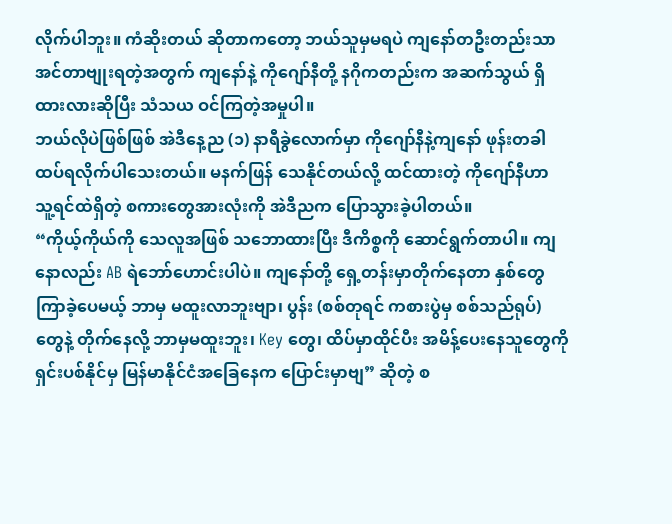လိုက်ပါဘူး။ ကံဆိုးတယ် ဆိုတာကတော့ ဘယ်သူမှမရပဲ ကျနော်တဦးတည်းသာ အင်တာဗျုးရတဲ့အတွက် ကျနော်နဲ့ ကိုဂျော်နီတို့ နဂိုကတည်းက အဆက်သွယ် ရှိထားလားဆိုပြီး သံသယ ဝင်ကြတဲ့အမှုပါ။
ဘယ်လိုပဲဖြစ်ဖြစ် အဲဒီနေ့ည (၁) နာရီခွဲလောက်မှာ ကိုဂျော်နီနဲ့ကျနော် ဖုန်းတခါ ထပ်ရလိုက်ပါသေးတယ်။ မနက်ဖြန် သေနိုင်တယ်လို့ ထင်ထားတဲ့ ကိုဂျော်နီဟာ သူ့ရင်ထဲရှိတဲ့ စကားတွေအားလုံးကို အဲဒီညက ပြောသွားခဲ့ပါတယ်။
“ကိုယ့်ကိုယ်ကို သေလူအဖြစ် သဘောထားပြီး ဒီကိစ္စကို ဆောင်ရွက်တာပါ။ ကျနောလည်း AB ရဲဘော်ဟောင်းပါပဲ။ ကျနော်တို့ ရှေ့တန်းမှာတိုက်နေတာ နှစ်တွေကြာခဲ့ပေမယ့် ဘာမှ မထူးလာဘူးဗျာ၊ ပွန်း (စစ်တုရင် ကစားပွဲမှ စစ်သည်ရုပ်) တွေနဲ့ တိုက်နေလို့ ဘာမှမထူးဘူး၊ Key တွေ၊ ထိပ်မှာထိုင်ပီး အမိန့်ပေးနေသူတွေကို ရှင်းပစ်နိုင်မှ မြန်မာနိုင်ငံအခြေနေက ပြောင်းမှာဗျ” ဆိုတဲ့ စ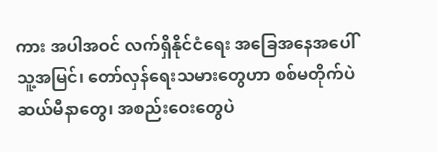ကား အပါအဝင် လက်ရှိနိုင်ငံရေး အခြေအနေအပေါ် သူ့အမြင်၊ တော်လှန်ရေးသမားတွေဟာ စစ်မတိုက်ပဲ ဆယ်မီနာတွေ၊ အစည်းဝေးတွေပဲ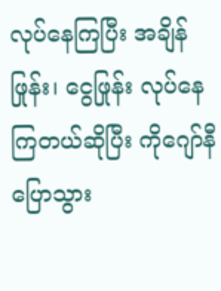လုပ်နေကြပြီး အချိန်ဖြုန်း၊ ငွေဖြုန်း လုပ်နေကြတယ်ဆိုပြီး ကိုဂျော်နီပြောသွား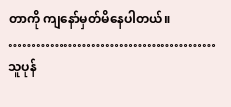တာကို ကျနော်မှတ်မိနေပါတယ်။
………………………………………
သူပုန်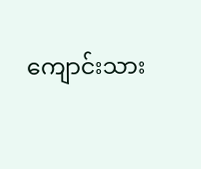ကျောင်းသား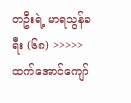တဦးရဲ့ မာရသွန်ခရီး (၆၈) >>>>>
ထက်အောင်ကျော်